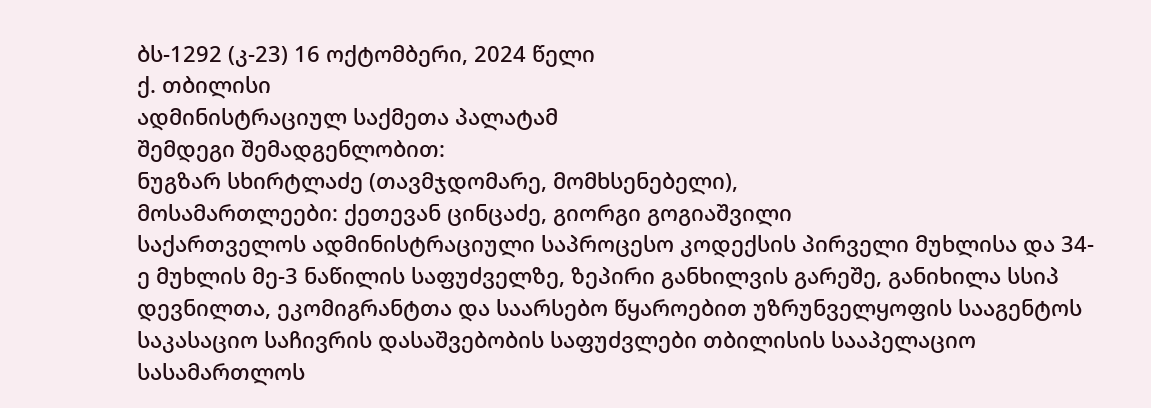ბს-1292 (კ-23) 16 ოქტომბერი, 2024 წელი
ქ. თბილისი
ადმინისტრაციულ საქმეთა პალატამ
შემდეგი შემადგენლობით:
ნუგზარ სხირტლაძე (თავმჯდომარე, მომხსენებელი),
მოსამართლეები: ქეთევან ცინცაძე, გიორგი გოგიაშვილი
საქართველოს ადმინისტრაციული საპროცესო კოდექსის პირველი მუხლისა და 34-ე მუხლის მე-3 ნაწილის საფუძველზე, ზეპირი განხილვის გარეშე, განიხილა სსიპ დევნილთა, ეკომიგრანტთა და საარსებო წყაროებით უზრუნველყოფის სააგენტოს საკასაციო საჩივრის დასაშვებობის საფუძვლები თბილისის სააპელაციო სასამართლოს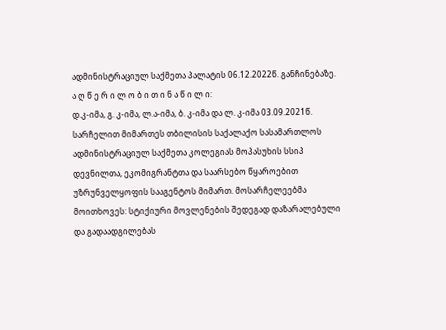ადმინისტრაციულ საქმეთა პალატის 06.12.2022წ. განჩინებაზე.
ა ღ წ ე რ ი ლ ო ბ ი თ ი ნ ა წ ი ლ ი:
დ.კ-იმა, გ. კ-იმა, ლ.ა-იმა, ბ. კ-იმა და ლ. კ-იმა 03.09.2021წ. სარჩელით მიმართეს თბილისის საქალაქო სასამართლოს ადმინისტრაციულ საქმეთა კოლეგიას მოპასუხის სსიპ დევნილთა, ეკომიგრანტთა და საარსებო წყაროებით უზრუნველყოფის სააგენტოს მიმართ. მოსარჩელეებმა მოითხოვეს: სტიქიური მოვლენების შედეგად დაზარალებული და გადაადგილებას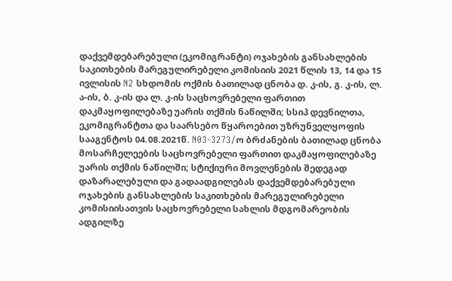დაქვემდებარებული (ეკომიგრანტი) ოჯახების განსახლების საკითხების მარეგულირებელი კომისიის 2021 წლის 13, 14 და 15 ივლისის N2 სხდომის ოქმის ბათილად ცნობა დ. კ-ის, გ. კ-ის, ლ. ა-ის, ბ. კ-ის და ლ. კ-ის საცხოვრებელი ფართით დაკმაყოფილებაზე უარის თქმის ნაწილში; სსიპ დევნილთა, ეკომიგრანტთა და საარსებო წყაროებით უზრუნველყოფის სააგენტოს 04.08.2021წ. N03-3273/ო ბრძანების ბათილად ცნობა მოსარჩელეების საცხოვრებელი ფართით დაკმაყოფილებაზე უარის თქმის ნაწილში; სტიქიური მოვლენების შედეგად დაზარალებული და გადაადგილებას დაქვემდებარებული ოჯახების განსახლების საკითხების მარეგულირებელი კომისიისათვის საცხოვრებელი სახლის მდგომარეობის ადგილზე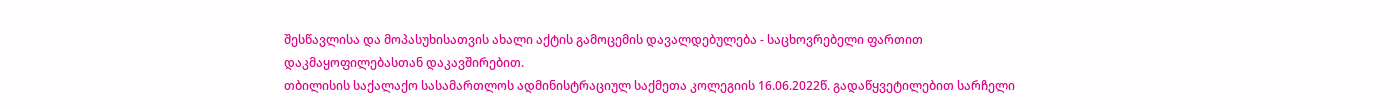შესწავლისა და მოპასუხისათვის ახალი აქტის გამოცემის დავალდებულება - საცხოვრებელი ფართით დაკმაყოფილებასთან დაკავშირებით.
თბილისის საქალაქო სასამართლოს ადმინისტრაციულ საქმეთა კოლეგიის 16.06.2022წ. გადაწყვეტილებით სარჩელი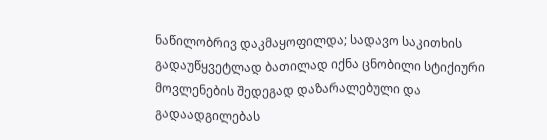ნაწილობრივ დაკმაყოფილდა; სადავო საკითხის გადაუწყვეტლად ბათილად იქნა ცნობილი სტიქიური მოვლენების შედეგად დაზარალებული და გადაადგილებას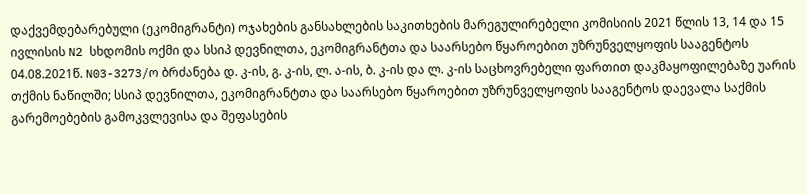დაქვემდებარებული (ეკომიგრანტი) ოჯახების განსახლების საკითხების მარეგულირებელი კომისიის 2021 წლის 13, 14 და 15 ივლისის N2 სხდომის ოქმი და სსიპ დევნილთა, ეკომიგრანტთა და საარსებო წყაროებით უზრუნველყოფის სააგენტოს 04.08.2021წ. N03-3273/ო ბრძანება დ. კ-ის, გ. კ-ის, ლ. ა-ის, ბ. კ-ის და ლ. კ-ის საცხოვრებელი ფართით დაკმაყოფილებაზე უარის თქმის ნაწილში; სსიპ დევნილთა, ეკომიგრანტთა და საარსებო წყაროებით უზრუნველყოფის სააგენტოს დაევალა საქმის გარემოებების გამოკვლევისა და შეფასების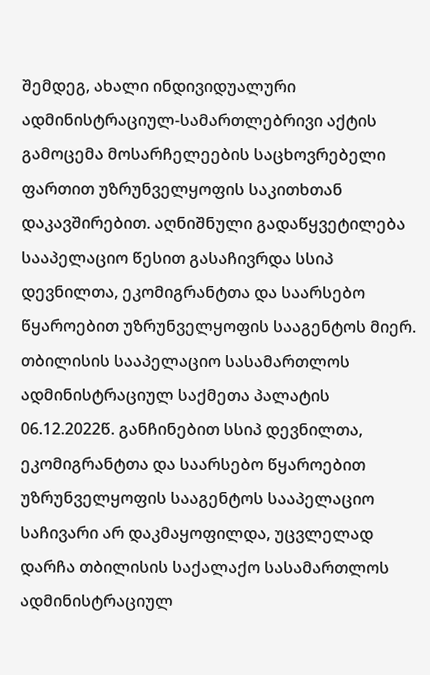შემდეგ, ახალი ინდივიდუალური ადმინისტრაციულ-სამართლებრივი აქტის გამოცემა მოსარჩელეების საცხოვრებელი ფართით უზრუნველყოფის საკითხთან დაკავშირებით. აღნიშნული გადაწყვეტილება სააპელაციო წესით გასაჩივრდა სსიპ დევნილთა, ეკომიგრანტთა და საარსებო წყაროებით უზრუნველყოფის სააგენტოს მიერ.
თბილისის სააპელაციო სასამართლოს ადმინისტრაციულ საქმეთა პალატის 06.12.2022წ. განჩინებით სსიპ დევნილთა, ეკომიგრანტთა და საარსებო წყაროებით უზრუნველყოფის სააგენტოს სააპელაციო საჩივარი არ დაკმაყოფილდა, უცვლელად დარჩა თბილისის საქალაქო სასამართლოს ადმინისტრაციულ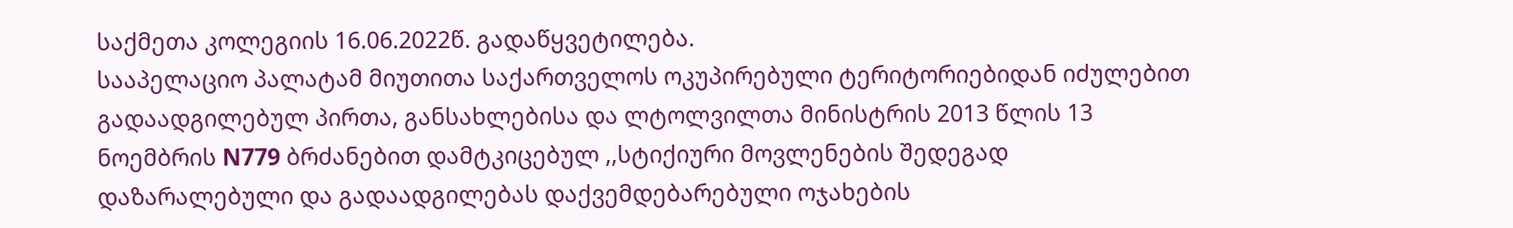საქმეთა კოლეგიის 16.06.2022წ. გადაწყვეტილება.
სააპელაციო პალატამ მიუთითა საქართველოს ოკუპირებული ტერიტორიებიდან იძულებით გადაადგილებულ პირთა, განსახლებისა და ლტოლვილთა მინისტრის 2013 წლის 13 ნოემბრის N779 ბრძანებით დამტკიცებულ ,,სტიქიური მოვლენების შედეგად დაზარალებული და გადაადგილებას დაქვემდებარებული ოჯახების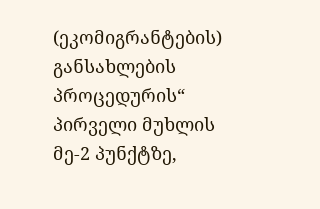(ეკომიგრანტების) განსახლების პროცედურის“ პირველი მუხლის მე-2 პუნქტზე,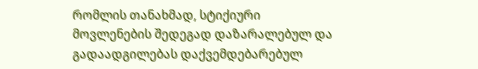რომლის თანახმად, სტიქიური მოვლენების შედეგად დაზარალებულ და გადაადგილებას დაქვემდებარებულ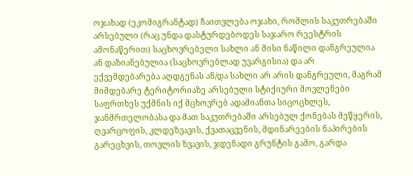ოჯახად (ეკომიგრანტად) ჩაითვლება ოჯახი, რომლის საკუთრებაში არსებული (რაც უნდა დასტურდებოდეს საჯარო რეესტრის ამონაწერით) საცხოვრებელი სახლი ან მისი ნაწილი დანგრეულია ან დაზიანებულია (საცხოვრებლად უვარგისია) და არ ექვემდებარება აღდგენას ან/და სახლი არ არის დანგრეული, მაგრამ მიმდებარე ტერიტორიაზე არსებული სტიქიური მოვლენები საფრთხეს უქმნის იქ მცხოვრებ ადამიანთა სიცოცხლეს, ჯანმრთელობასა და მათ საკუთრებაში არსებულ ქონებას მეწყერის, ღვარცოფის, კლდეზვავის, ქვათაცვენის, მდინარეების ნაპირების გარეცხვის, თოვლის ზვავის, ჯდენადი გრუნტის გამო, გარდა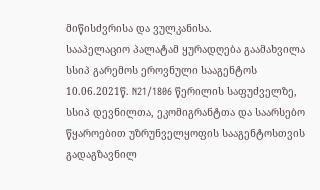მიწისძვრისა და ვულკანისა.
სააპელაციო პალატამ ყურადღება გაამახვილა სსიპ გარემოს ეროვნული სააგენტოს 10.06.2021წ. N21/1806 წერილის საფუძველზე, სსიპ დევნილთა, ეკომიგრანტთა და საარსებო წყაროებით უზრუნველყოფის სააგენტოსთვის გადაგზავნილ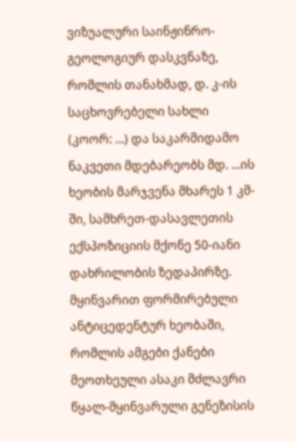ვიზუალური საინჟინრო-გეოლოგიურ დასკვნაზე, რომლის თანახმად, დ. კ-ის საცხოვრებელი სახლი (კოორ: ...) და საკარმიდამო ნაკვეთი მდებარეობს მდ. ...ის ხეობის მარჯვენა მხარეს 1 კმ-ში, სამხრეთ-დასავლეთის ექსპოზიციის მქონე 50-იანი დახრილობის ზედაპირზე. მყინვარით ფორმირებული ანტიცედენტურ ხეობაში, რომლის ამგები ქანები მეოთხეული ასაკი მძლავრი წყალ-მყინვარული გენეზისის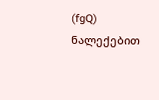(fgQ) ნალექებით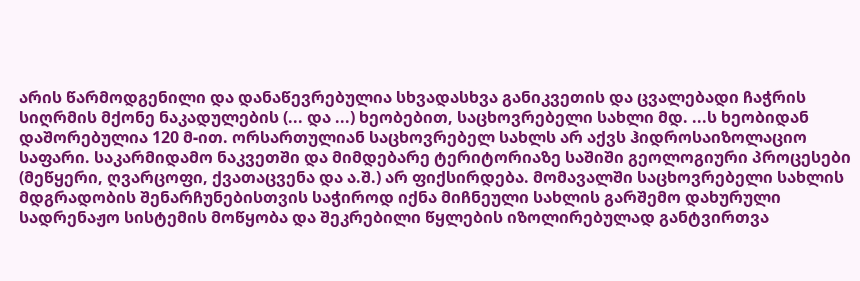არის წარმოდგენილი და დანაწევრებულია სხვადასხვა განიკვეთის და ცვალებადი ჩაჭრის სიღრმის მქონე ნაკადულების (... და ...) ხეობებით, საცხოვრებელი სახლი მდ. ...ს ხეობიდან დაშორებულია 120 მ-ით. ორსართულიან საცხოვრებელ სახლს არ აქვს ჰიდროსაიზოლაციო საფარი. საკარმიდამო ნაკვეთში და მიმდებარე ტერიტორიაზე საშიში გეოლოგიური პროცესები (მეწყერი, ღვარცოფი, ქვათაცვენა და ა.შ.) არ ფიქსირდება. მომავალში საცხოვრებელი სახლის მდგრადობის შენარჩუნებისთვის საჭიროდ იქნა მიჩნეული სახლის გარშემო დახურული სადრენაჟო სისტემის მოწყობა და შეკრებილი წყლების იზოლირებულად განტვირთვა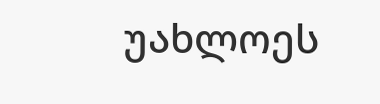უახლოეს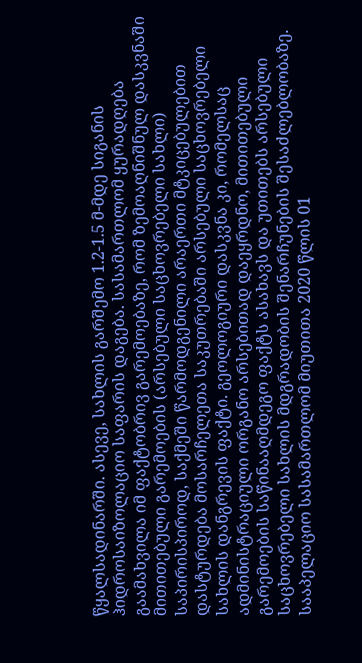წყალსადინარში. ასევე, სახლის გარშემო 1.2-1.5 მ-მდე სიგანის ჰიდროსაიზოლაციო საფარის დაგება. სასამართლომ ყურადღება გაამახვილა იმ ფაქტობრივ გარემოებაზე, რომ ზემოაღნიშნულ დასკვნაში მითითებული გარემოების (არსებული საცხოვრებელი სახლი) საპირისპიროდ, საქმეში წარმოდგენილი არაერთი მტკიცებულებით დასტურდება მოსარჩელეთა საკუთრებაში არსებული საცხოვრებელი სახლის დანგრევის ფაქტი. გეოლოგიური დასკვნა კი, რომელსაც ადმინისტრაციული ორგანო არსებითად დაეყრდნო, მითითებული გარემოების საწინააღმდეგო ფაქტს ასახავს და უთითებს არსებული საცხოვრებელი სახლის მდგრადობის შენარჩუნების შესაძლებლობაზე.
სააპელაციო სასამართლომ მიუთითა 2020 წლის 01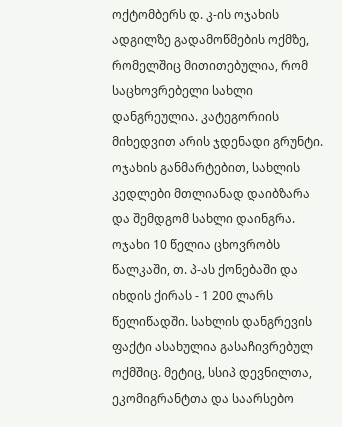ოქტომბერს დ. კ-ის ოჯახის ადგილზე გადამოწმების ოქმზე, რომელშიც მითითებულია, რომ საცხოვრებელი სახლი დანგრეულია. კატეგორიის მიხედვით არის ჯდენადი გრუნტი. ოჯახის განმარტებით, სახლის კედლები მთლიანად დაიბზარა და შემდგომ სახლი დაინგრა. ოჯახი 10 წელია ცხოვრობს წალკაში, თ. პ-ას ქონებაში და იხდის ქირას - 1 200 ლარს წელიწადში. სახლის დანგრევის ფაქტი ასახულია გასაჩივრებულ ოქმშიც. მეტიც, სსიპ დევნილთა, ეკომიგრანტთა და საარსებო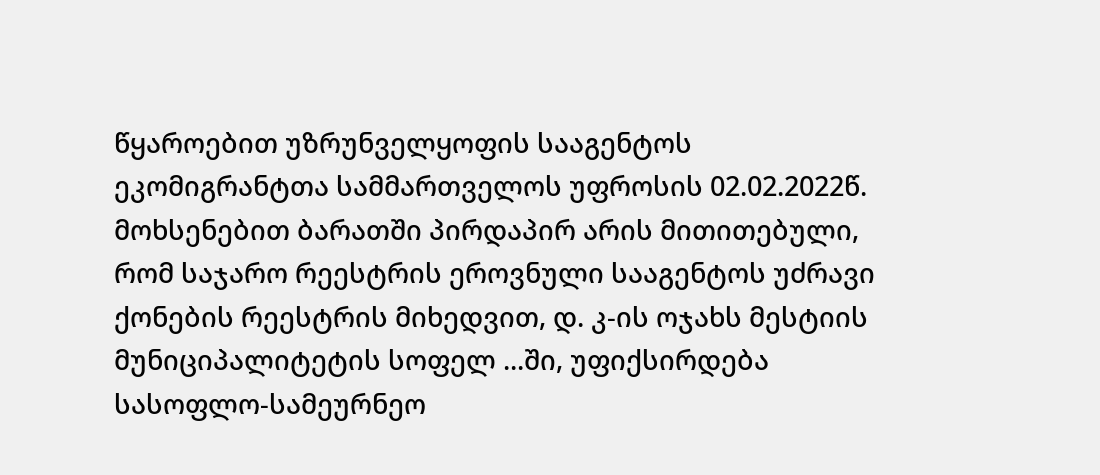წყაროებით უზრუნველყოფის სააგენტოს ეკომიგრანტთა სამმართველოს უფროსის 02.02.2022წ. მოხსენებით ბარათში პირდაპირ არის მითითებული, რომ საჯარო რეესტრის ეროვნული სააგენტოს უძრავი ქონების რეესტრის მიხედვით, დ. კ-ის ოჯახს მესტიის მუნიციპალიტეტის სოფელ ...ში, უფიქსირდება სასოფლო-სამეურნეო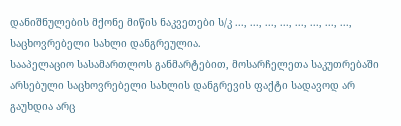დანიშნულების მქონე მიწის ნაკვეთები ს/კ ..., ..., ..., ..., ..., ..., ..., ..., საცხოვრებელი სახლი დანგრეულია.
სააპელაციო სასამართლოს განმარტებით, მოსარჩელეთა საკუთრებაში არსებული საცხოვრებელი სახლის დანგრევის ფაქტი სადავოდ არ გაუხდია არც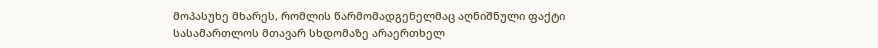მოპასუხე მხარეს, რომლის წარმომადგენელმაც აღნიშნული ფაქტი სასამართლოს მთავარ სხდომაზე არაერთხელ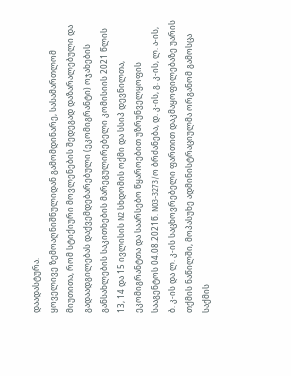დაადასტურა.
ყოველივე ზემოაღნიშნულიდან გამომდინარე, სასამართლომ მიუთითა, რომ სტიქიური მოვლენების შედეგად დაზარალებული და გადაადგილებას დაქვემდებარებული (ეკომიგრანტი) ოჯახების განსახლების საკითხების მარეგულირებელი კომისიის 2021 წლის 13, 14 და 15 ივლისის N2 სხდომის ოქმი და სსიპ დევნილთა, ეკომიგრანტთა და საარსებო წყაროებით უზრუნველყოფის სააგენტოს 04.08.2021წ. N03-3273/ო ბრძანება, დ. კ-ის, გ. კ-ის, ლ. ა-ის, ბ. კ-ის და ლ. კ-ის საცხოვრებელი ფართით დაკმაყოფილებაზე უარის თქმის ნაწილში, მოპასუხე ადმინისტრაციულმა ორგანომ გამოსცა საქმის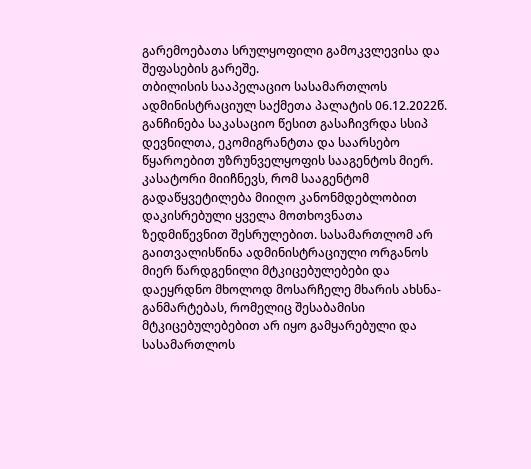გარემოებათა სრულყოფილი გამოკვლევისა და შეფასების გარეშე.
თბილისის სააპელაციო სასამართლოს ადმინისტრაციულ საქმეთა პალატის 06.12.2022წ. განჩინება საკასაციო წესით გასაჩივრდა სსიპ დევნილთა, ეკომიგრანტთა და საარსებო წყაროებით უზრუნველყოფის სააგენტოს მიერ.
კასატორი მიიჩნევს, რომ სააგენტომ გადაწყვეტილება მიიღო კანონმდებლობით დაკისრებული ყველა მოთხოვნათა ზედმიწევნით შესრულებით. სასამართლომ არ გაითვალისწინა ადმინისტრაციული ორგანოს მიერ წარდგენილი მტკიცებულებები და დაეყრდნო მხოლოდ მოსარჩელე მხარის ახსნა-განმარტებას, რომელიც შესაბამისი მტკიცებულებებით არ იყო გამყარებული და სასამართლოს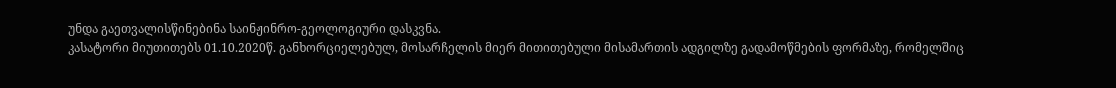უნდა გაეთვალისწინებინა საინჟინრო-გეოლოგიური დასკვნა.
კასატორი მიუთითებს 01.10.2020წ. განხორციელებულ, მოსარჩელის მიერ მითითებული მისამართის ადგილზე გადამოწმების ფორმაზე, რომელშიც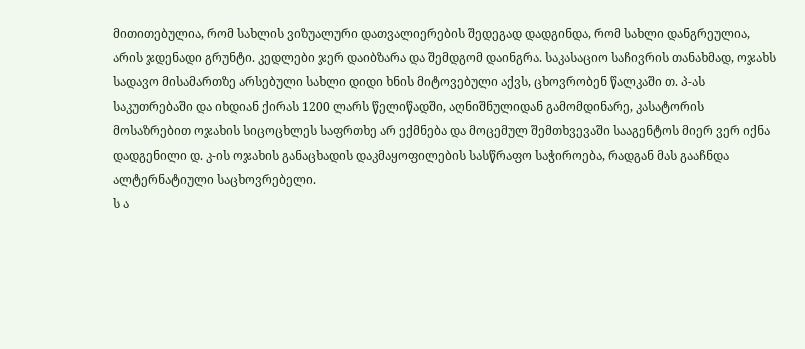მითითებულია, რომ სახლის ვიზუალური დათვალიერების შედეგად დადგინდა, რომ სახლი დანგრეულია, არის ჯდენადი გრუნტი. კედლები ჯერ დაიბზარა და შემდგომ დაინგრა. საკასაციო საჩივრის თანახმად, ოჯახს სადავო მისამართზე არსებული სახლი დიდი ხნის მიტოვებული აქვს, ცხოვრობენ წალკაში თ. პ-ას საკუთრებაში და იხდიან ქირას 1200 ლარს წელიწადში, აღნიშნულიდან გამომდინარე, კასატორის მოსაზრებით ოჯახის სიცოცხლეს საფრთხე არ ექმნება და მოცემულ შემთხვევაში სააგენტოს მიერ ვერ იქნა დადგენილი დ. კ-ის ოჯახის განაცხადის დაკმაყოფილების სასწრაფო საჭიროება, რადგან მას გააჩნდა ალტერნატიული საცხოვრებელი.
ს ა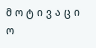მ ო ტ ი ვ ა ც ი ო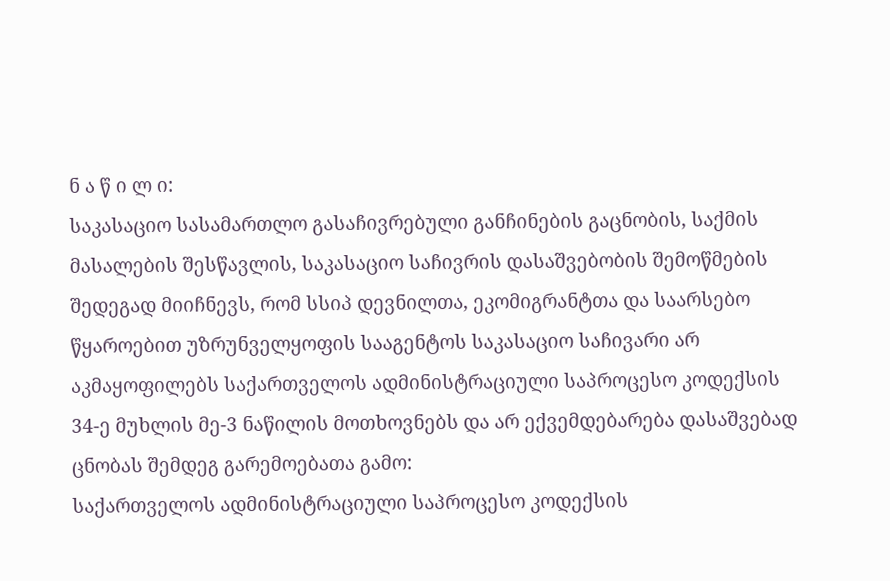ნ ა წ ი ლ ი:
საკასაციო სასამართლო გასაჩივრებული განჩინების გაცნობის, საქმის მასალების შესწავლის, საკასაციო საჩივრის დასაშვებობის შემოწმების შედეგად მიიჩნევს, რომ სსიპ დევნილთა, ეკომიგრანტთა და საარსებო წყაროებით უზრუნველყოფის სააგენტოს საკასაციო საჩივარი არ აკმაყოფილებს საქართველოს ადმინისტრაციული საპროცესო კოდექსის 34-ე მუხლის მე-3 ნაწილის მოთხოვნებს და არ ექვემდებარება დასაშვებად ცნობას შემდეგ გარემოებათა გამო:
საქართველოს ადმინისტრაციული საპროცესო კოდექსის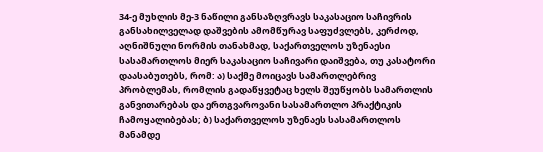34-ე მუხლის მე-3 ნაწილი განსაზღვრავს საკასაციო საჩივრის განსახილველად დაშვების ამომწურავ საფუძვლებს, კერძოდ, აღნიშნული ნორმის თანახმად, საქართველოს უზენაესი სასამართლოს მიერ საკასაციო საჩივარი დაიშვება, თუ კასატორი დაასაბუთებს, რომ: ა) საქმე მოიცავს სამართლებრივ პრობლემას, რომლის გადაწყვეტაც ხელს შეუწყობს სამართლის განვითარებას და ერთგვაროვანი სასამართლო პრაქტიკის ჩამოყალიბებას; ბ) საქართველოს უზენაეს სასამართლოს მანამდე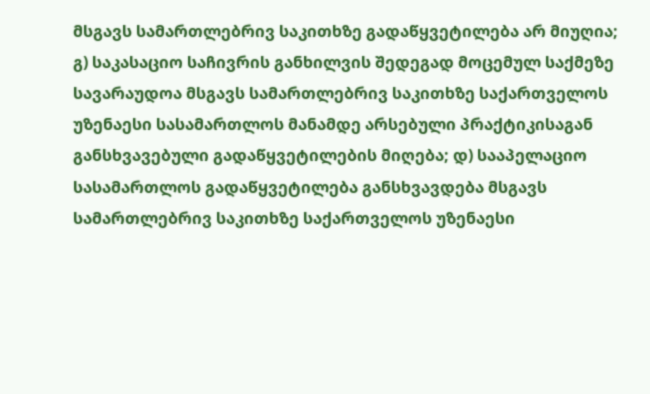მსგავს სამართლებრივ საკითხზე გადაწყვეტილება არ მიუღია; გ) საკასაციო საჩივრის განხილვის შედეგად მოცემულ საქმეზე სავარაუდოა მსგავს სამართლებრივ საკითხზე საქართველოს უზენაესი სასამართლოს მანამდე არსებული პრაქტიკისაგან განსხვავებული გადაწყვეტილების მიღება; დ) სააპელაციო სასამართლოს გადაწყვეტილება განსხვავდება მსგავს სამართლებრივ საკითხზე საქართველოს უზენაესი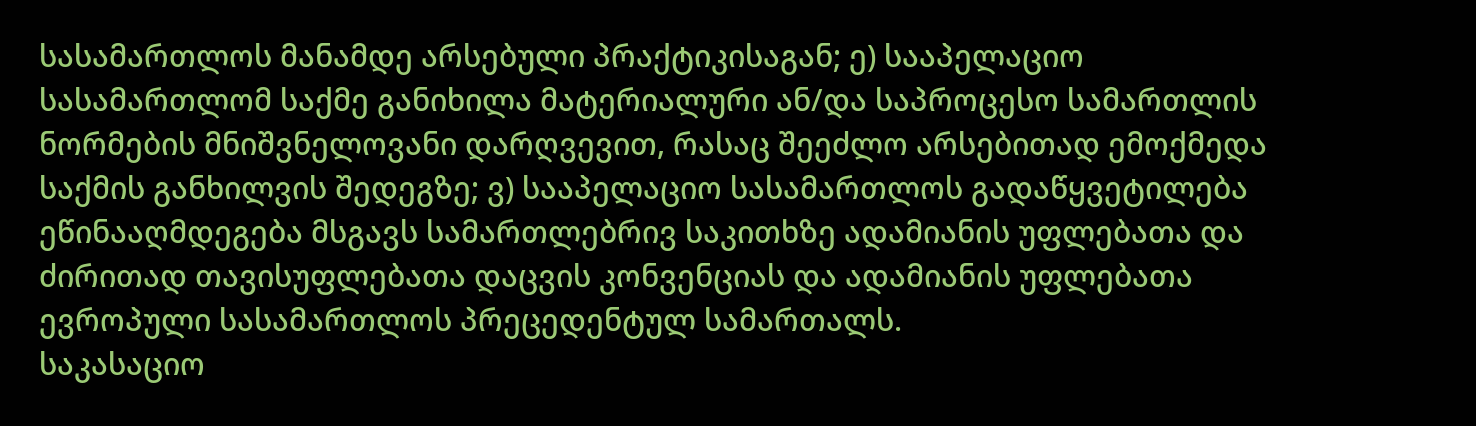სასამართლოს მანამდე არსებული პრაქტიკისაგან; ე) სააპელაციო სასამართლომ საქმე განიხილა მატერიალური ან/და საპროცესო სამართლის ნორმების მნიშვნელოვანი დარღვევით, რასაც შეეძლო არსებითად ემოქმედა საქმის განხილვის შედეგზე; ვ) სააპელაციო სასამართლოს გადაწყვეტილება ეწინააღმდეგება მსგავს სამართლებრივ საკითხზე ადამიანის უფლებათა და ძირითად თავისუფლებათა დაცვის კონვენციას და ადამიანის უფლებათა ევროპული სასამართლოს პრეცედენტულ სამართალს.
საკასაციო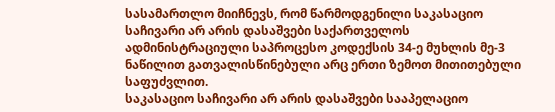სასამართლო მიიჩნევს, რომ წარმოდგენილი საკასაციო საჩივარი არ არის დასაშვები საქართველოს ადმინისტრაციული საპროცესო კოდექსის 34-ე მუხლის მე-3 ნაწილით გათვალისწინებული არც ერთი ზემოთ მითითებული საფუძვლით.
საკასაციო საჩივარი არ არის დასაშვები სააპელაციო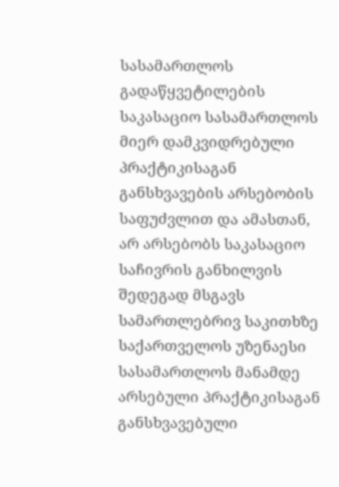სასამართლოს გადაწყვეტილების საკასაციო სასამართლოს მიერ დამკვიდრებული პრაქტიკისაგან განსხვავების არსებობის საფუძვლით და ამასთან, არ არსებობს საკასაციო საჩივრის განხილვის შედეგად მსგავს სამართლებრივ საკითხზე საქართველოს უზენაესი სასამართლოს მანამდე არსებული პრაქტიკისაგან განსხვავებული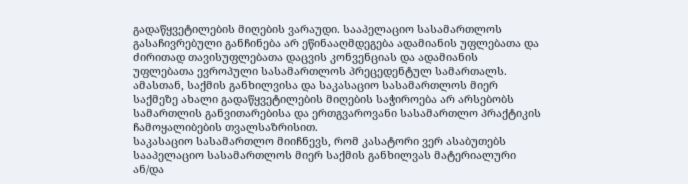გადაწყვეტილების მიღების ვარაუდი. სააპელაციო სასამართლოს გასაჩივრებული განჩინება არ ეწინააღმდეგება ადამიანის უფლებათა და ძირითად თავისუფლებათა დაცვის კონვენციას და ადამიანის უფლებათა ევროპული სასამართლოს პრეცედენტულ სამართალს. ამასთან, საქმის განხილვისა და საკასაციო სასამართლოს მიერ საქმეზე ახალი გადაწყვეტილების მიღების საჭიროება არ არსებობს სამართლის განვითარებისა და ერთგვაროვანი სასამართლო პრაქტიკის ჩამოყალიბების თვალსაზრისით.
საკასაციო სასამართლო მიიჩნევს, რომ კასატორი ვერ ასაბუთებს სააპელაციო სასამართლოს მიერ საქმის განხილვას მატერიალური ან/და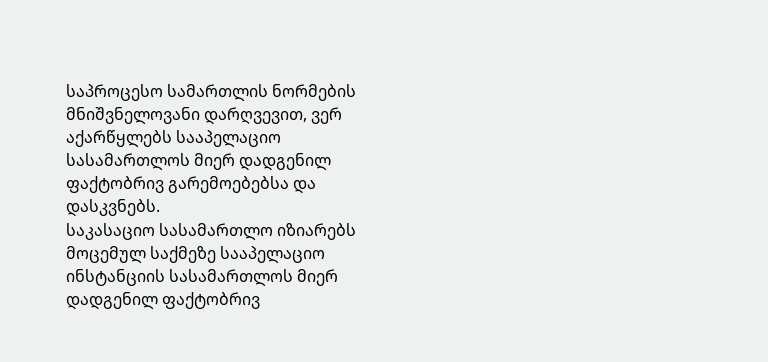საპროცესო სამართლის ნორმების მნიშვნელოვანი დარღვევით, ვერ აქარწყლებს სააპელაციო სასამართლოს მიერ დადგენილ ფაქტობრივ გარემოებებსა და დასკვნებს.
საკასაციო სასამართლო იზიარებს მოცემულ საქმეზე სააპელაციო ინსტანციის სასამართლოს მიერ დადგენილ ფაქტობრივ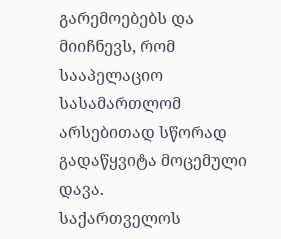გარემოებებს და მიიჩნევს, რომ სააპელაციო სასამართლომ არსებითად სწორად გადაწყვიტა მოცემული დავა.
საქართველოს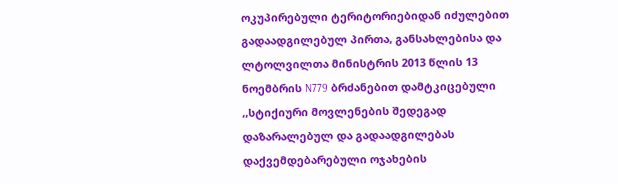ოკუპირებული ტერიტორიებიდან იძულებით გადაადგილებულ პირთა, განსახლებისა და ლტოლვილთა მინისტრის 2013 წლის 13 ნოემბრის N779 ბრძანებით დამტკიცებული ,,სტიქიური მოვლენების შედეგად დაზარალებულ და გადაადგილებას დაქვემდებარებული ოჯახების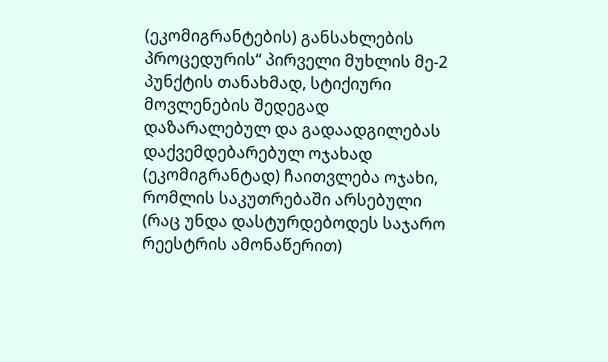(ეკომიგრანტების) განსახლების პროცედურის“ პირველი მუხლის მე-2 პუნქტის თანახმად, სტიქიური მოვლენების შედეგად დაზარალებულ და გადაადგილებას დაქვემდებარებულ ოჯახად (ეკომიგრანტად) ჩაითვლება ოჯახი, რომლის საკუთრებაში არსებული (რაც უნდა დასტურდებოდეს საჯარო რეესტრის ამონაწერით)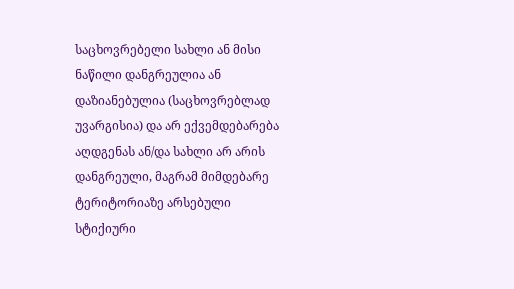საცხოვრებელი სახლი ან მისი ნაწილი დანგრეულია ან დაზიანებულია (საცხოვრებლად უვარგისია) და არ ექვემდებარება აღდგენას ან/და სახლი არ არის დანგრეული, მაგრამ მიმდებარე ტერიტორიაზე არსებული სტიქიური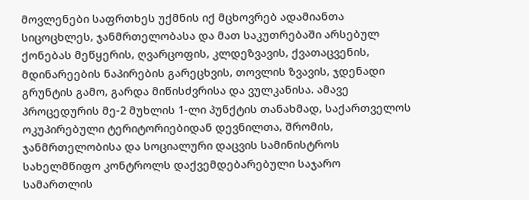მოვლენები საფრთხეს უქმნის იქ მცხოვრებ ადამიანთა სიცოცხლეს, ჯანმრთელობასა და მათ საკუთრებაში არსებულ ქონებას მეწყერის, ღვარცოფის, კლდეზვავის, ქვათაცვენის, მდინარეების ნაპირების გარეცხვის, თოვლის ზვავის, ჯდენადი გრუნტის გამო, გარდა მიწისძვრისა და ვულკანისა. ამავე პროცედურის მე-2 მუხლის 1-ლი პუნქტის თანახმად, საქართველოს ოკუპირებული ტერიტორიებიდან დევნილთა, შრომის, ჯანმრთელობისა და სოციალური დაცვის სამინისტროს სახელმწიფო კონტროლს დაქვემდებარებული საჯარო სამართლის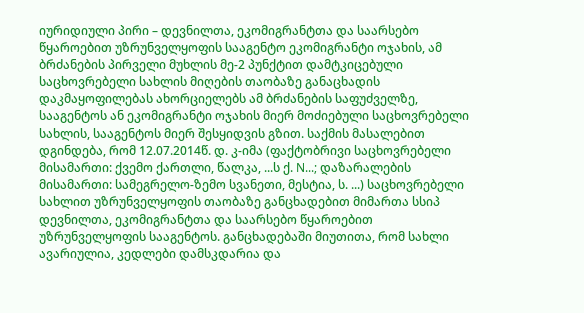იურიდიული პირი – დევნილთა, ეკომიგრანტთა და საარსებო წყაროებით უზრუნველყოფის სააგენტო ეკომიგრანტი ოჯახის, ამ ბრძანების პირველი მუხლის მე-2 პუნქტით დამტკიცებული საცხოვრებელი სახლის მიღების თაობაზე განაცხადის დაკმაყოფილებას ახორციელებს ამ ბრძანების საფუძველზე, სააგენტოს ან ეკომიგრანტი ოჯახის მიერ მოძიებული საცხოვრებელი სახლის, სააგენტოს მიერ შესყიდვის გზით. საქმის მასალებით დგინდება, რომ 12.07.2014წ. დ. კ-იმა (ფაქტობრივი საცხოვრებელი მისამართი: ქვემო ქართლი, წალკა, ...ს ქ. N...; დაზარალების მისამართი: სამეგრელო-ზემო სვანეთი, მესტია, ს. ...) საცხოვრებელი სახლით უზრუნველყოფის თაობაზე განცხადებით მიმართა სსიპ დევნილთა, ეკომიგრანტთა და საარსებო წყაროებით უზრუნველყოფის სააგენტოს. განცხადებაში მიუთითა, რომ სახლი ავარიულია, კედლები დამსკდარია და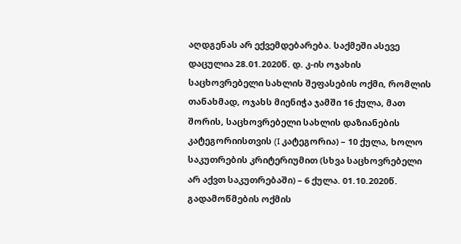აღდგენას არ ექვემდებარება. საქმეში ასევე დაცულია 28.01.2020წ. დ. კ-ის ოჯახის საცხოვრებელი სახლის შეფასების ოქმი, რომლის თანახმად, ოჯახს მიენიჭა ჯამში 16 ქულა, მათ შორის, საცხოვრებელი სახლის დაზიანების კატეგორიისთვის (I კატეგორია) – 10 ქულა, ხოლო საკუთრების კრიტერიუმით (სხვა საცხოვრებელი არ აქვთ საკუთრებაში) – 6 ქულა. 01.10.2020წ. გადამოწმების ოქმის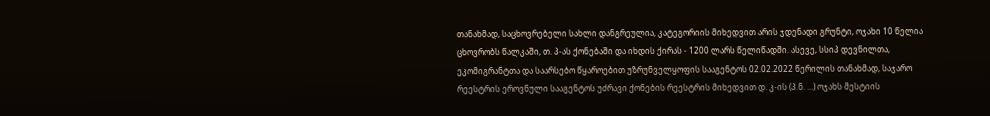თანახმად, საცხოვრებელი სახლი დანგრეულია, კატეგორიის მიხედვით არის ჯდენადი გრუნტი, ოჯახი 10 წელია ცხოვრობს წალკაში, თ. პ-ას ქონებაში და იხდის ქირას - 1200 ლარს წელიწადში. ასევე, სსიპ დევნილთა, ეკომიგრანტთა და საარსებო წყაროებით უზრუნველყოფის სააგენტოს 02.02.2022 წერილის თანახმად, საჯარო რეესტრის ეროვნული სააგენტოს უძრავი ქონების რეესტრის მიხედვით დ. კ-ის (პ.ნ. ...) ოჯახს მესტიის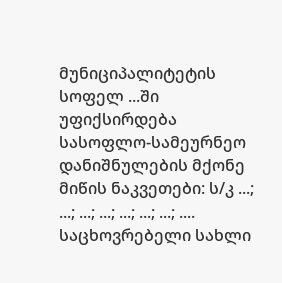მუნიციპალიტეტის სოფელ ...ში უფიქსირდება სასოფლო-სამეურნეო დანიშნულების მქონე მიწის ნაკვეთები: ს/კ ...; ...; ...; ...; ...; ...; ...; .... საცხოვრებელი სახლი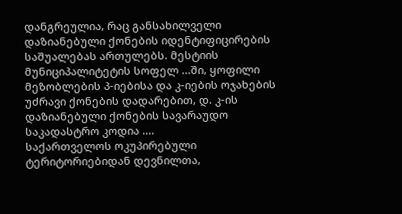დანგრეულია, რაც განსახილველი დაზიანებული ქონების იდენტიფიცირების საშუალებას ართულებს. მესტიის მუნიციპალიტეტის სოფელ ...ში, ყოფილი მეზობლების პ-იებისა და კ-იების ოჯახების უძრავი ქონების დადარებით, დ. კ-ის დაზიანებული ქონების სავარაუდო საკადასტრო კოდია ....
საქართველოს ოკუპირებული ტერიტორიებიდან დევნილთა,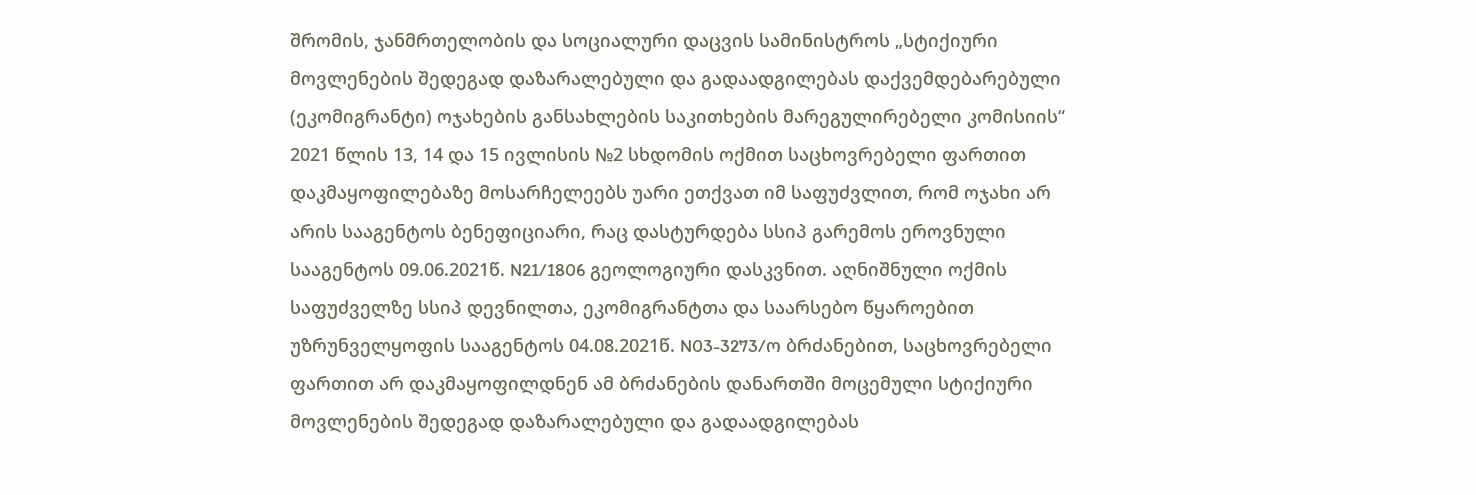შრომის, ჯანმრთელობის და სოციალური დაცვის სამინისტროს „სტიქიური მოვლენების შედეგად დაზარალებული და გადაადგილებას დაქვემდებარებული (ეკომიგრანტი) ოჯახების განსახლების საკითხების მარეგულირებელი კომისიის“ 2021 წლის 13, 14 და 15 ივლისის №2 სხდომის ოქმით საცხოვრებელი ფართით დაკმაყოფილებაზე მოსარჩელეებს უარი ეთქვათ იმ საფუძვლით, რომ ოჯახი არ არის სააგენტოს ბენეფიციარი, რაც დასტურდება სსიპ გარემოს ეროვნული სააგენტოს 09.06.2021წ. N21/1806 გეოლოგიური დასკვნით. აღნიშნული ოქმის საფუძველზე სსიპ დევნილთა, ეკომიგრანტთა და საარსებო წყაროებით უზრუნველყოფის სააგენტოს 04.08.2021წ. N03-3273/ო ბრძანებით, საცხოვრებელი ფართით არ დაკმაყოფილდნენ ამ ბრძანების დანართში მოცემული სტიქიური მოვლენების შედეგად დაზარალებული და გადაადგილებას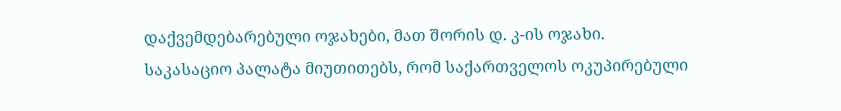დაქვემდებარებული ოჯახები, მათ შორის დ. კ-ის ოჯახი.
საკასაციო პალატა მიუთითებს, რომ საქართველოს ოკუპირებული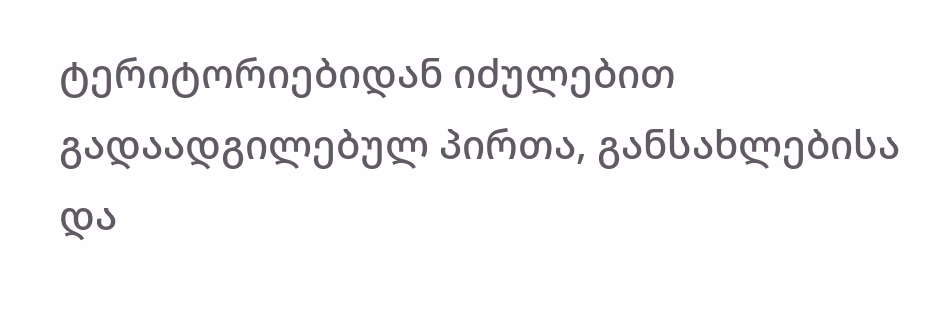ტერიტორიებიდან იძულებით გადაადგილებულ პირთა, განსახლებისა და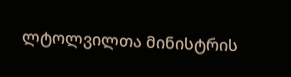ლტოლვილთა მინისტრის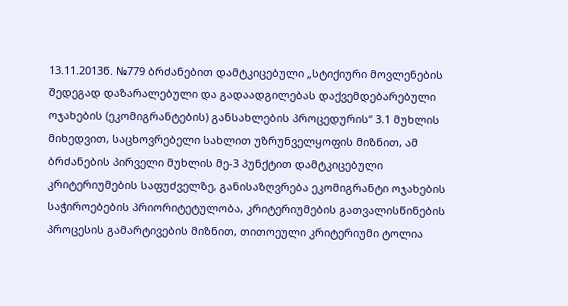13.11.2013წ. №779 ბრძანებით დამტკიცებული „სტიქიური მოვლენების შედეგად დაზარალებული და გადაადგილებას დაქვემდებარებული ოჯახების (ეკომიგრანტების) განსახლების პროცედურის“ 3.1 მუხლის მიხედვით, საცხოვრებელი სახლით უზრუნველყოფის მიზნით, ამ ბრძანების პირველი მუხლის მე-3 პუნქტით დამტკიცებული კრიტერიუმების საფუძველზე, განისაზღვრება ეკომიგრანტი ოჯახების საჭიროებების პრიორიტეტულობა, კრიტერიუმების გათვალისწინების პროცესის გამარტივების მიზნით, თითოეული კრიტერიუმი ტოლია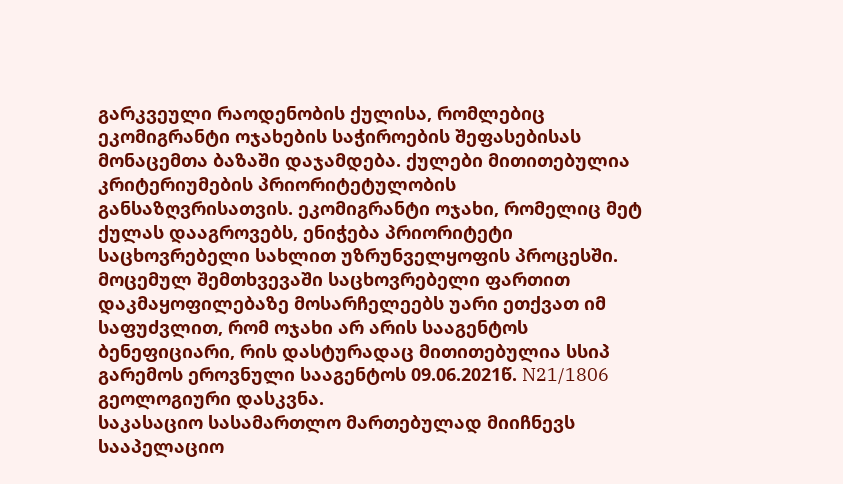გარკვეული რაოდენობის ქულისა, რომლებიც ეკომიგრანტი ოჯახების საჭიროების შეფასებისას მონაცემთა ბაზაში დაჯამდება. ქულები მითითებულია კრიტერიუმების პრიორიტეტულობის განსაზღვრისათვის. ეკომიგრანტი ოჯახი, რომელიც მეტ ქულას დააგროვებს, ენიჭება პრიორიტეტი საცხოვრებელი სახლით უზრუნველყოფის პროცესში.
მოცემულ შემთხვევაში საცხოვრებელი ფართით დაკმაყოფილებაზე მოსარჩელეებს უარი ეთქვათ იმ საფუძვლით, რომ ოჯახი არ არის სააგენტოს ბენეფიციარი, რის დასტურადაც მითითებულია სსიპ გარემოს ეროვნული სააგენტოს 09.06.2021წ. N21/1806 გეოლოგიური დასკვნა.
საკასაციო სასამართლო მართებულად მიიჩნევს სააპელაციო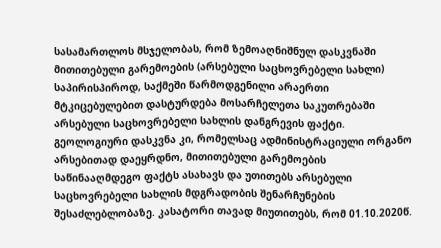სასამართლოს მსჯელობას, რომ ზემოაღნიშნულ დასკვნაში მითითებული გარემოების (არსებული საცხოვრებელი სახლი) საპირისპიროდ, საქმეში წარმოდგენილი არაერთი მტკიცებულებით დასტურდება მოსარჩელეთა საკუთრებაში არსებული საცხოვრებელი სახლის დანგრევის ფაქტი. გეოლოგიური დასკვნა კი, რომელსაც ადმინისტრაციული ორგანო არსებითად დაეყრდნო, მითითებული გარემოების საწინააღმდეგო ფაქტს ასახავს და უთითებს არსებული საცხოვრებელი სახლის მდგრადობის შენარჩუნების შესაძლებლობაზე. კასატორი თავად მიუთითებს, რომ 01.10.2020წ.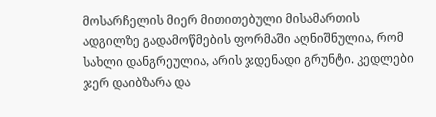მოსარჩელის მიერ მითითებული მისამართის ადგილზე გადამოწმების ფორმაში აღნიშნულია, რომ სახლი დანგრეულია, არის ჯდენადი გრუნტი. კედლები ჯერ დაიბზარა და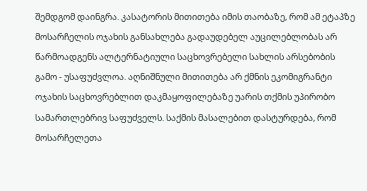შემდგომ დაინგრა. კასატორის მითითება იმის თაობაზე, რომ ამ ეტაპზე მოსარჩელის ოჯახის განსახლება გადაუდებელ აუცილებლობას არ წარმოადგენს ალტერნატიული საცხოვრებელი სახლის არსებობის გამო - უსაფუძვლოა. აღნიშნული მითითება არ ქმნის ეკომიგრანტი ოჯახის საცხოვრებლით დაკმაყოფილებაზე უარის თქმის უპირობო სამართლებრივ საფუძველს. საქმის მასალებით დასტურდება, რომ მოსარჩელეთა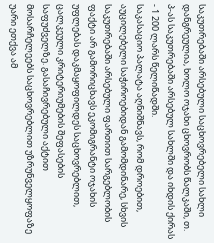საკუთრებაში არსებული საცხოვრებელი სახლი დანგრეულია, ხოლო ოჯახი ცხოვრობს წალკაში, თ. პ-ას საკუთრებაში არსებულ სახლში და იხდის ქირას - 1 200 ლარს წელიწადში.
საკასაციო პალატა აღნიშნავს, რომ დროებით, აუცილებელი საჭიროებიდან გამომდინარე, სხვის საკუთრებაში არსებული ფართით სარგებლობის ფაქტი არ გამორიცხავს ეკომიგრანტი ოჯახის უფლებას დაკმაყოფილდეს საცხოვრებლით, ცალკეული კრიტერიუმების შეფასების საფუძველზე. გასაჩივრებული აქტით მოსარჩელეებს საცხოვრებლით უზრუნველყოფაზე უარი ეთქვა ამ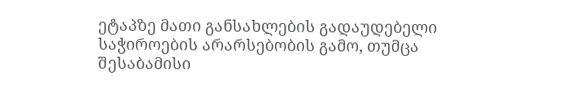ეტაპზე მათი განსახლების გადაუდებელი საჭიროების არარსებობის გამო, თუმცა შესაბამისი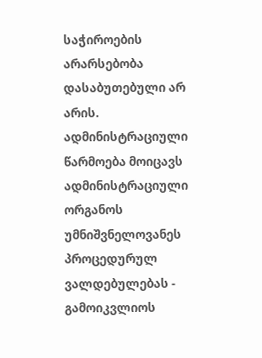საჭიროების არარსებობა დასაბუთებული არ არის.
ადმინისტრაციული წარმოება მოიცავს ადმინისტრაციული ორგანოს უმნიშვნელოვანეს პროცედურულ ვალდებულებას - გამოიკვლიოს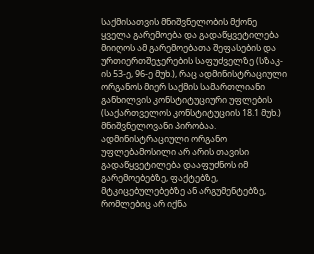საქმისათვის მნიშვნელობის მქონე ყველა გარემოება და გადაწყვეტილება მიიღოს ამ გარემოებათა შეფასების და ურთიერთშეჯერების საფუძველზე (სზაკ-ის 53-ე, 96-ე მუხ.), რაც ადმინისტრაციული ორგანოს მიერ საქმის სამართლიანი განხილვის კონსტიტუციური უფლების (საქართველოს კონსტიტუციის 18.1 მუხ.) მნიშვნელოვანი პირობაა. ადმინისტრაციული ორგანო უფლებამოსილი არ არის თავისი გადაწყვეტილება დააფუძნოს იმ გარემოებებზე, ფაქტებზე, მტკიცებულებებზე ან არგუმენტებზე, რომლებიც არ იქნა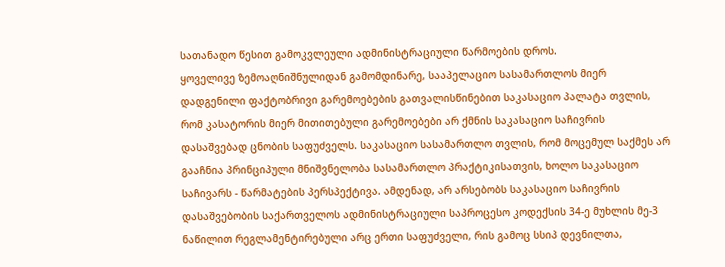სათანადო წესით გამოკვლეული ადმინისტრაციული წარმოების დროს.
ყოველივე ზემოაღნიშნულიდან გამომდინარე, სააპელაციო სასამართლოს მიერ დადგენილი ფაქტობრივი გარემოებების გათვალისწინებით საკასაციო პალატა თვლის, რომ კასატორის მიერ მითითებული გარემოებები არ ქმნის საკასაციო საჩივრის დასაშვებად ცნობის საფუძველს. საკასაციო სასამართლო თვლის, რომ მოცემულ საქმეს არ გააჩნია პრინციპული მნიშვნელობა სასამართლო პრაქტიკისათვის, ხოლო საკასაციო საჩივარს - წარმატების პერსპექტივა. ამდენად, არ არსებობს საკასაციო საჩივრის დასაშვებობის საქართველოს ადმინისტრაციული საპროცესო კოდექსის 34-ე მუხლის მე-3 ნაწილით რეგლამენტირებული არც ერთი საფუძველი, რის გამოც სსიპ დევნილთა,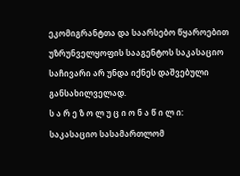ეკომიგრანტთა და საარსებო წყაროებით უზრუნველყოფის სააგენტოს საკასაციო საჩივარი არ უნდა იქნეს დაშვებული განსახილველად.
ს ა რ ე ზ ო ლ უ ც ი ო ნ ა წ ი ლ ი:
საკასაციო სასამართლომ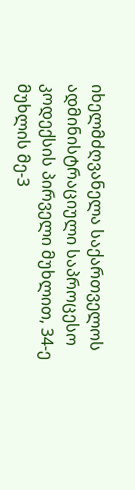იხელმძღვანელა საქართველოს ადმინისტრაციული საპროცესო კოდექსის პირველი მუხლით, 34-ე მუხლის მე-3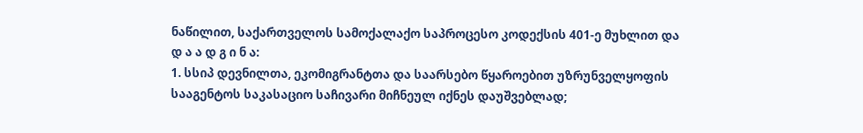ნაწილით, საქართველოს სამოქალაქო საპროცესო კოდექსის 401-ე მუხლით და
დ ა ა დ გ ი ნ ა:
1. სსიპ დევნილთა, ეკომიგრანტთა და საარსებო წყაროებით უზრუნველყოფის სააგენტოს საკასაციო საჩივარი მიჩნეულ იქნეს დაუშვებლად;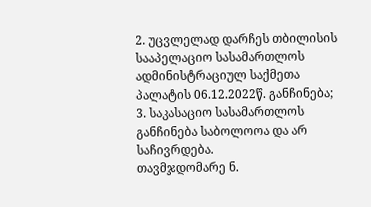2. უცვლელად დარჩეს თბილისის სააპელაციო სასამართლოს ადმინისტრაციულ საქმეთა პალატის 06.12.2022წ. განჩინება;
3. საკასაციო სასამართლოს განჩინება საბოლოოა და არ საჩივრდება.
თავმჯდომარე ნ.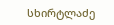სხირტლაძე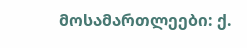მოსამართლეები: ქ.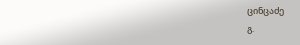ცინცაძე
გ.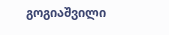გოგიაშვილი